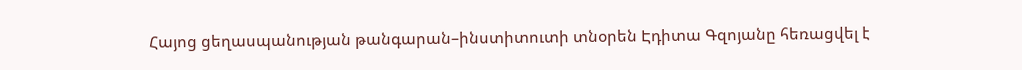Հայոց ցեղասպանության թանգարան–ինստիտուտի տնօրեն Էդիտա Գզոյանը հեռացվել է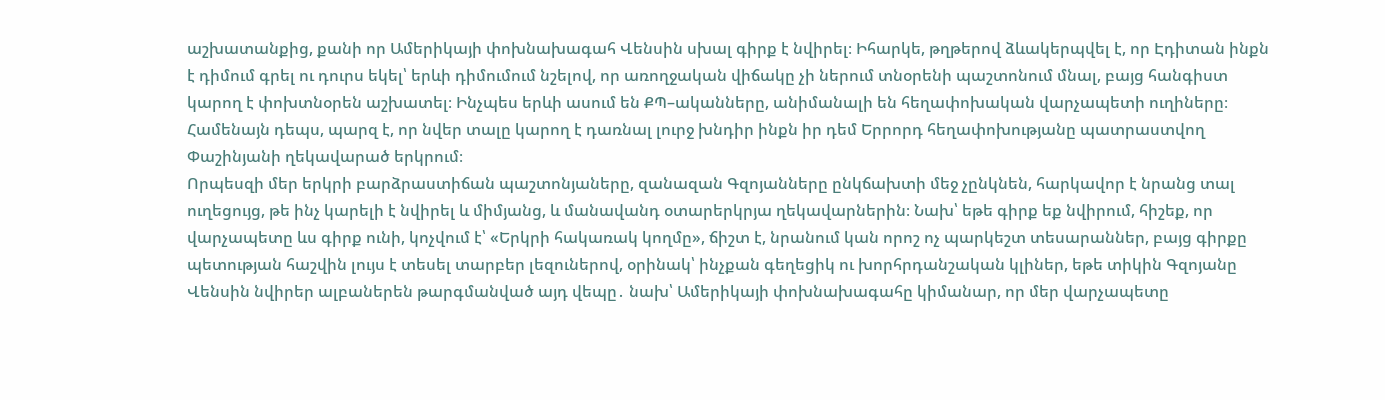աշխատանքից, քանի որ Ամերիկայի փոխնախագահ Վենսին սխալ գիրք է նվիրել։ Իհարկե, թղթերով ձևակերպվել է, որ Էդիտան ինքն է դիմում գրել ու դուրս եկել՝ երևի դիմումում նշելով, որ առողջական վիճակը չի ներում տնօրենի պաշտոնում մնալ, բայց հանգիստ կարող է փոխտնօրեն աշխատել։ Ինչպես երևի ասում են ՔՊ–ականները, անիմանալի են հեղափոխական վարչապետի ուղիները։ Համենայն դեպս, պարզ է, որ նվեր տալը կարող է դառնալ լուրջ խնդիր ինքն իր դեմ Երրորդ հեղափոխությանը պատրաստվող Փաշինյանի ղեկավարած երկրում։
Որպեսզի մեր երկրի բարձրաստիճան պաշտոնյաները, զանազան Գզոյանները ընկճախտի մեջ չընկնեն, հարկավոր է նրանց տալ ուղեցույց, թե ինչ կարելի է նվիրել և միմյանց, և մանավանդ օտարերկրյա ղեկավարներին։ Նախ՝ եթե գիրք եք նվիրում, հիշեք, որ վարչապետը ևս գիրք ունի, կոչվում է՝ «Երկրի հակառակ կողմը», ճիշտ է, նրանում կան որոշ ոչ պարկեշտ տեսարաններ, բայց գիրքը պետության հաշվին լույս է տեսել տարբեր լեզուներով, օրինակ՝ ինչքան գեղեցիկ ու խորհրդանշական կլիներ, եթե տիկին Գզոյանը Վենսին նվիրեր ալբաներեն թարգմանված այդ վեպը․ նախ՝ Ամերիկայի փոխնախագահը կիմանար, որ մեր վարչապետը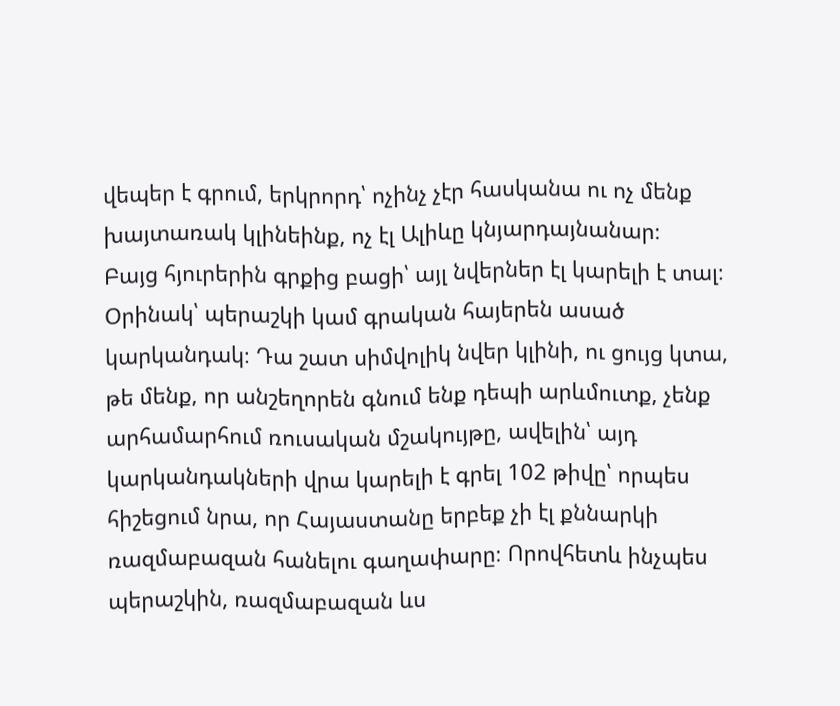վեպեր է գրում, երկրորդ՝ ոչինչ չէր հասկանա ու ոչ մենք խայտառակ կլինեինք, ոչ էլ Ալիևը կնյարդայնանար։
Բայց հյուրերին գրքից բացի՝ այլ նվերներ էլ կարելի է տալ։ Օրինակ՝ պերաշկի կամ գրական հայերեն ասած կարկանդակ։ Դա շատ սիմվոլիկ նվեր կլինի, ու ցույց կտա, թե մենք, որ անշեղորեն գնում ենք դեպի արևմուտք, չենք արհամարհում ռուսական մշակույթը, ավելին՝ այդ կարկանդակների վրա կարելի է գրել 102 թիվը՝ որպես հիշեցում նրա, որ Հայաստանը երբեք չի էլ քննարկի ռազմաբազան հանելու գաղափարը։ Որովհետև ինչպես պերաշկին, ռազմաբազան ևս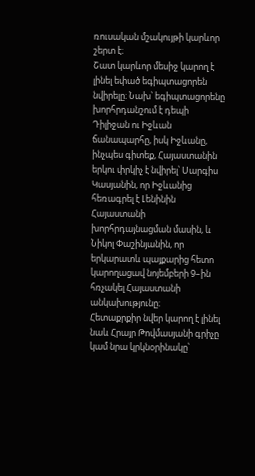ռուսական մշակույթի կարևոր շերտ է։
Շատ կարևոր մեսիջ կարող է լինել եփած եգիպտացորեն նվիրելը։ Նախ՝ եգիպտացորենը խորհրդանշում է դեպի Դիլիջան ու Իջևան ճանապարհը, իսկ Իջևանը, ինչպես գիտեք, Հայաստանին երկու փրկիչ է նվիրել՝ Սարգիս Կասյանին, որ Իջևանից հեռագրել է Լենինին Հայաստանի խորհրդայնացման մասին, և Նիկոլ Փաշինյանին, որ երկարատև պայքարից հետո կարողացավ նոյեմբերի 9–ին հռչակել Հայաստանի անկախությունը։
Հետաքրքիր նվեր կարող է լինել նաև Հրայր Թովմասյանի գրիչը կամ նրա կրկնօրինակը՝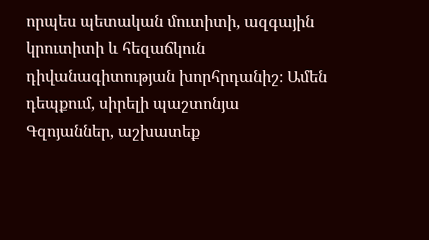որպես պետական մուտիտի, ազգային կրուտիտի և հեզաճկուն դիվանագիտության խորհրդանիշ։ Ամեն դեպքում, սիրելի պաշտոնյա Գզոյաններ, աշխատեք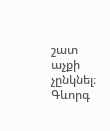շատ աչքի չընկնել։
Գևորգ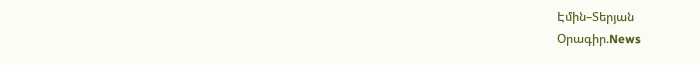Էմին–Տերյան
Օրագիր.News